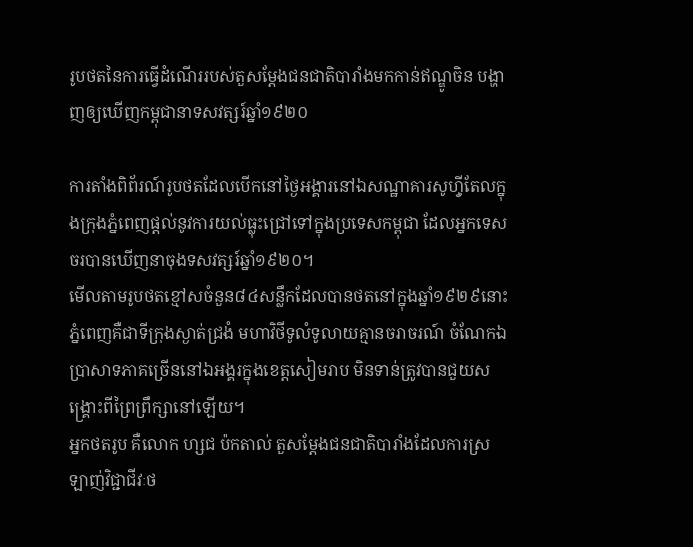រូបថតនៃការធ្វើដំណើររបស់តួសម្តែងជនជាតិបារាំងមកកាន់ឥណ្ឌូចិន បង្ហាញឲ្យឃើញកម្ពុជានាទសវត្សរ៍ឆ្នាំ១៩២០

ការតាំងពិព័រណ៍រូបថតដែលបើកនៅថ្ងៃអង្គារនៅឯសណ្ឋាគារសូហ៊្វីតែលក្នុងក្រុងភ្នំពេញផ្តល់នូវការយល់ធ្លុះជ្រៅទៅក្នុងប្រទេសកម្ពុជា ដែលអ្នកទេសចរបានឃើញនាចុងទសវត្សរ៍ឆ្នាំ១៩២០។
មើលតាមរូបថតខ្មៅសចំនួន៨៤សន្លឹកដែលបានថតនៅក្នុងឆ្នាំ១៩២៩នោះ ភ្នំពេញគឺជាទីក្រុងស្ងាត់ជ្រងំ មហាវិថីទូលំទូលាយគ្មានចរាចរណ៍ ចំណែកឯប្រាសាទភាគច្រើននៅឯអង្គរក្នុងខេត្តសៀមរាប មិនទាន់ត្រូវបានជួយសង្គ្រោះពីព្រៃព្រឹក្សានៅឡើយ។
អ្នកថតរូប គឺលោក ហ្សជ ប៉កតាល់ តួសម្តែងជនជាតិបារាំងដែលការស្រឡាញ់វិជ្ជាជីវៈថ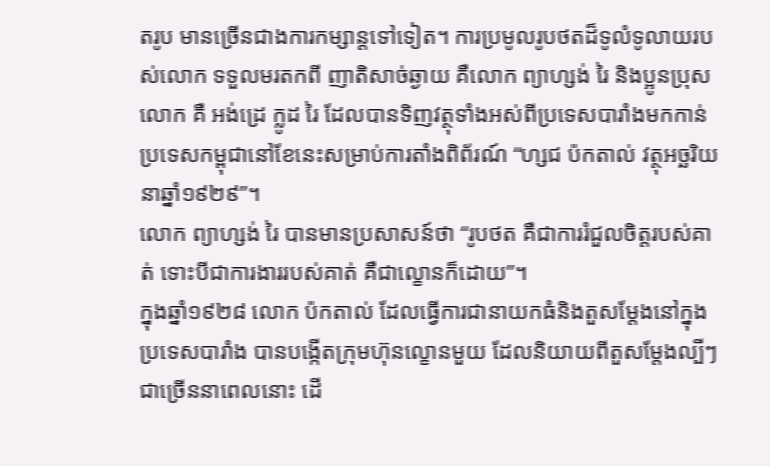តរូប មានច្រើនជាងការកម្សាន្តទៅទៀត។ ការប្រមូលរូបថតដ៏ទូលំទូលាយរបស់លោក ទទួលមរតកពី ញាតិសាច់ឆ្ងាយ គឺលោក ព្យាហ្សង់ រៃ និងប្អូនប្រុសលោក គឺ អង់ដ្រេ ក្លូដ រៃ ដែលបានទិញវត្ថុទាំងអស់ពីប្រទេសបារាំងមកកាន់ប្រទេសកម្ពុជានៅខែនេះសម្រាប់ការតាំងពិព័រណ៍ “ហ្សជ ប៉កតាល់ វត្ថុអច្ឆរិយនាឆ្នាំ១៩២៩”។
លោក ព្យាហ្សង់ រៃ បានមានប្រសាសន៍ថា “រូបថត គឺជាការរំជួលចិត្តរបស់គាត់ ទោះបីជាការងាររបស់គាត់ គឺជាល្ខោនក៏ដោយ”។
ក្នុងឆ្នាំ១៩២៨ លោក ប៉កតាល់ ដែលធ្វើការជានាយកធំនិងតួសម្តែងនៅក្នុងប្រទេសបារាំង បានបង្កើតក្រុមហ៊ុនល្ខោនមួយ ដែលនិយាយពីតួសម្តែងល្បីៗជាច្រើននាពេលនោះ ដើ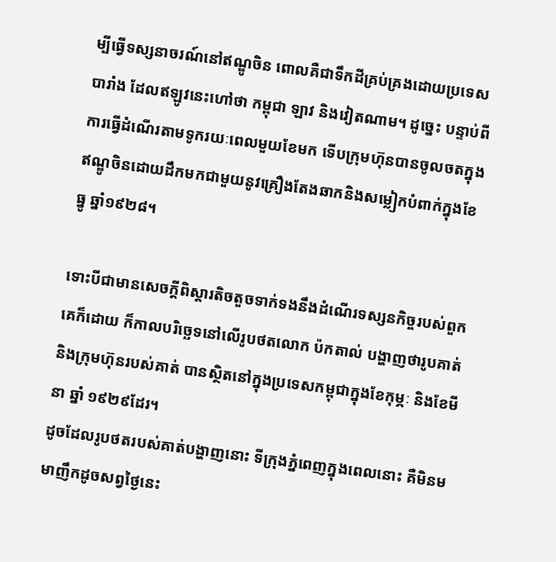ម្បីធ្វើទស្សនាចរណ៍នៅឥណ្ឌូចិន ពោលគឺជាទឹកដីគ្រប់គ្រងដោយប្រទេសបារាំង ដែលឥឡូវនេះហៅថា កម្ពុជា ឡាវ និងវៀតណាម។ ដូច្នេះ បន្ទាប់ពីការធ្វើដំណើរតាមទូករយៈពេលមួយខែមក ទើបក្រុមហ៊ុនបានចូលចតក្នុងឥណ្ឌូចិនដោយដឹកមកជាមួយនូវគ្រឿងតែងឆាកនិងសម្លៀកបំពាក់ក្នុងខែធ្នូ ឆ្នាំ១៩២៨។

ទោះបីជាមានសេចក្តីពិស្តារតិចតួចទាក់ទងនឹងដំណើរទស្សនកិច្ចរបស់ពួកគេក៏ដោយ ក៏កាលបរិច្ឆេទនៅលើរូបថតលោក ប៉កតាល់ បង្ហាញថារូបគាត់ និងក្រុមហ៊ុនរបស់គាត់ បានស្ថិតនៅក្នុងប្រទេសកម្ពុជាក្នុងខែកុម្ភៈ និងខែមីនា ឆ្នាំ ១៩២៩ដែរ។
ដូចដែលរូបថតរបស់គាត់បង្ហាញនោះ ទីក្រុងភ្នំពេញក្នុងពេលនោះ គឺមិនមមាញឹកដូចសព្វថ្ងៃនេះ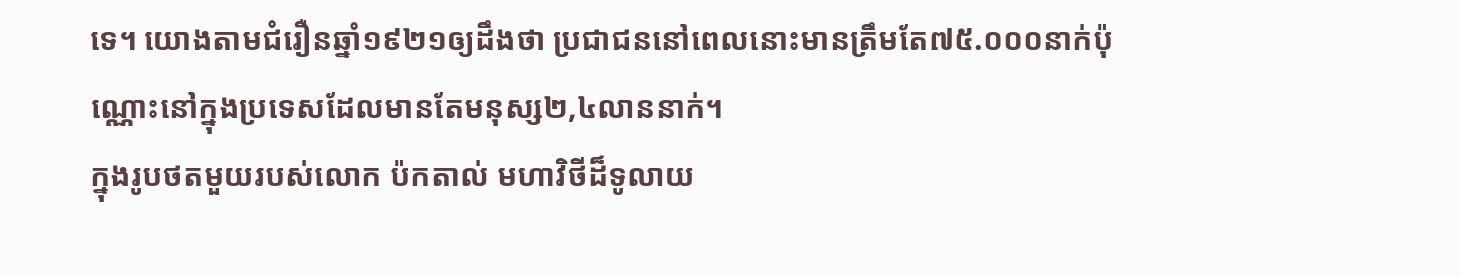ទេ។ យោងតាមជំរឿនឆ្នាំ១៩២១ឲ្យដឹងថា ប្រជាជននៅពេលនោះមានត្រឹមតែ៧៥.០០០នាក់ប៉ុណ្ណោះនៅក្នុងប្រទេសដែលមានតែមនុស្ស២,៤លាននាក់។
ក្នុងរូបថតមួយរបស់លោក ប៉កតាល់ មហាវិថីដ៏ទូលាយ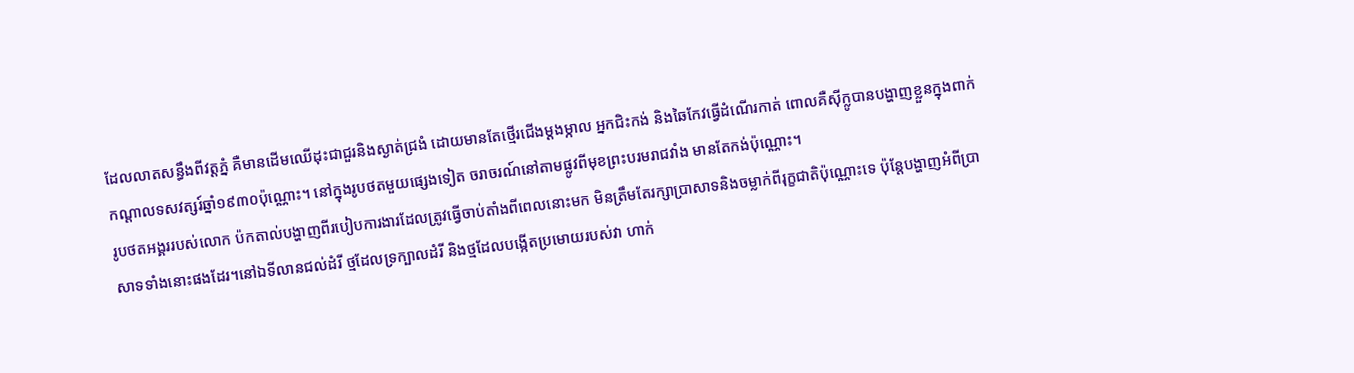ដែលលាតសន្ធឹងពីវត្តភ្នំ គឺមានដើមឈើដុះជាជួរនិងស្ងាត់ជ្រងំ ដោយមានតែថ្មើរជើងម្តងម្កាល អ្នកជិះកង់ និងឆៃកែវធ្វើដំណើរកាត់ ពោលគឺស៊ីក្លូបានបង្ហាញខ្លួនក្នុងពាក់កណ្តាលទសវត្សរ៍ឆ្នាំ១៩៣០ប៉ុណ្ណោះ។ នៅក្នុងរូបថតមួយផ្សេងទៀត ចរាចរណ៍នៅតាមផ្លូវពីមុខព្រះបរមរាជវាំង មានតែកង់ប៉ុណ្ណោះ។
រូបថតអង្គររបស់លោក ប៉កតាល់បង្ហាញពីរបៀបការងារដែលត្រូវធ្វើចាប់តាំងពីពេលនោះមក មិនត្រឹមតែរក្សាប្រាសាទនិងចម្លាក់ពីរុក្ខជាតិប៉ុណ្ណោះទេ ប៉ុន្តែបង្ហាញអំពីប្រាសាទទាំងនោះផងដែរ។នៅឯទីលានជល់ដំរី ថ្មដែលទ្រក្បាលដំរី និងថ្មដែលបង្កើតប្រមោយរបស់វា ហាក់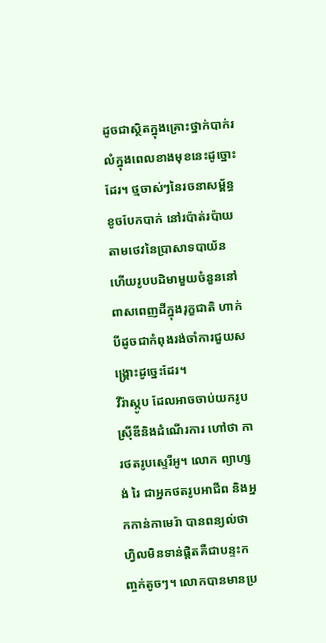ដូចជាស្ថិតក្នុងគ្រោះថ្នាក់បាក់រលំក្នុងពេលខាងមុខនេះដូច្នោះដែរ។ ថ្មចាស់ៗនៃរចនាសម្ព័ន្ធខូចបែកបាក់ នៅរប៉ាត់រប៉ាយតាមថេវនៃប្រាសាទបាយ័ន ហើយរូបបដិមាមួយចំនួននៅពាសពេញដីក្នុងរុក្ខជាតិ ហាក់បីដូចជាកំពុងរង់ចាំការជួយសង្គ្រោះដូច្នេះដែរ។
វីរ៉ាស្កូប ដែលអាចចាប់យករូបស៊្រីឌីនិងដំណើរការ ហៅថា ការថតរូបស្ទេរីអូ។ លោក ព្យាហ្សង់ រៃ ជាអ្នកថតរូបអាជីព និងអ្នកកាន់កាមេរ៉ា បានពន្យល់ថា ហ្វិលមិនទាន់ផ្តិតគឺជាបន្ទះកញ្ចក់តូចៗ។ លោកបានមានប្រ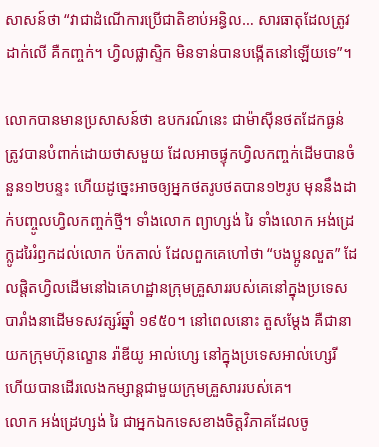សាសន៍ថា “វាជាដំណើការប្រើជាតិខាប់អន្ធិល… សារធាតុដែលត្រូវដាក់លើ គឺកញ្ចក់។ ហ្វិលផ្លាស្ទិក មិនទាន់បានបង្កើតនៅឡើយទេ”។

លោកបានមានប្រសាសន៍ថា ឧបករណ៍នេះ ជាម៉ាស៊ីនថតដែកធ្ងន់ ត្រូវបានបំពាក់ដោយថាសមួយ ដែលអាចផ្ទុកហ្វិលកញ្ចក់ដើមបានចំនួន១២បន្ទះ ហើយដូច្នេះអាចឲ្យអ្នកថតរូបថតបាន១២រូប មុននឹងដាក់បញ្ចូលហ្វិលកញ្ចក់ថ្មី។ ទាំងលោក ព្យាហ្សង់ រៃ ទាំងលោក អង់ដ្រេ ក្លូដរៃរំឭកដល់លោក ប៉កតាល់ ដែលពួកគេហៅថា “បងប្អូនលួត” ដែលផ្តិតហ្វិលដើមនៅឯគេហដ្ឋានក្រុមគ្រួសាររបស់គេនៅក្នុងប្រទេសបារាំងនាដើមទសវត្សរ៍ឆ្នាំ ១៩៥០។ នៅពេលនោះ តួសម្តែង គឺជានាយកក្រុមហ៊ុនល្ខោន រ៉ាឌីយូ អាល់ហ្សេ នៅក្នុងប្រទេសអាល់ហ្សេរី ហើយបានដើរលេងកម្សាន្តជាមួយក្រុមគ្រួសាររបស់គេ។
លោក អង់ដ្រេហ្សង់ រៃ ជាអ្នកឯកទេសខាងចិត្តវិភាគដែលចូ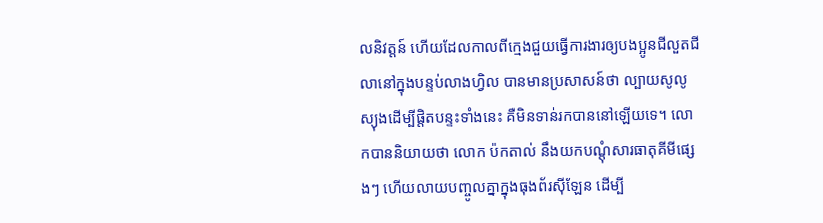លនិវត្តន៍ ហើយដែលកាលពីក្មេងជួយធ្វើការងារឲ្យបងប្អូនជីលួតជីលានៅក្នុងបន្ទប់លាងហ្វិល បានមានប្រសាសន៍ថា ល្បាយសូលូស្យុងដើម្បីផ្តិតបន្ទះទាំងនេះ គឺមិនទាន់រកបាននៅឡើយទេ។ លោកបាននិយាយថា លោក ប៉កតាល់ នឹងយកបណ្តុំសារធាតុគីមីផ្សេងៗ ហើយលាយបញ្ចូលគ្នាក្នុងធុងព័រស៊ីឡែន ដើម្បី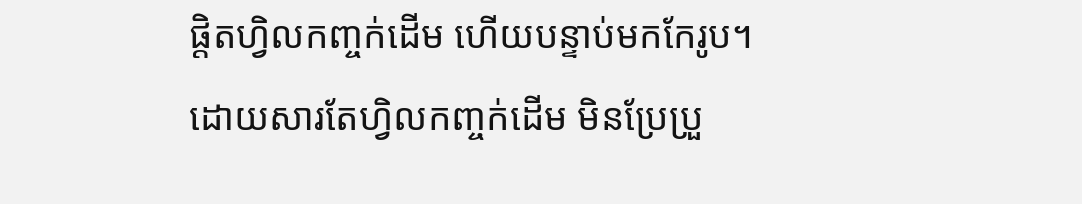ផ្តិតហ្វិលកញ្ចក់ដើម ហើយបន្ទាប់មកកែរូប។ ដោយសារតែហ្វិលកញ្ចក់ដើម មិនប្រែប្រួ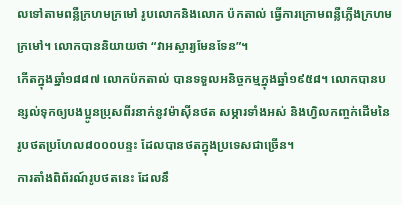លទៅតាមពន្លឺក្រហមក្រមៅ រូបលោកនិងលោក ប៉កតាល់ ធ្វើការក្រោមពន្លឺភ្លើងក្រហមក្រមៅ។ លោកបាននិយាយថា “វាអស្ចារ្យមែនទែន”។
កើតក្នុងឆ្នាំ១៨៨៧ លោកប៉កតាល់ បានទទួលអនិច្ចកម្មក្នុងឆ្នាំ១៩៥៨។ លោកបានបន្សល់ទុកឲ្យបងប្អូនប្រុសពីរនាក់នូវម៉ាស៊ីនថត សម្ភារទាំងអស់ និងហ្វិលកញ្ចក់ដើមនៃរូបថតប្រហែល៨០០០បន្ទះ ដែលបានថតក្នុងប្រទេសជាច្រើន។
ការតាំងពិព័រណ៍រូបថតនេះ ដែលនឹ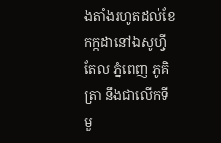ងតាំងរហូតដល់ខែកក្កដានៅឯសូហ៊្វីតែល ភ្នំពេញ ភូគិត្រា នឹងជាលើកទីមួ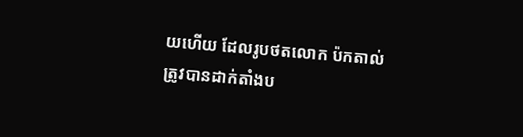យហើយ ដែលរូបថតលោក ប៉កតាល់ ត្រូវបានដាក់តាំងប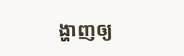ង្ហាញឲ្យ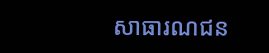សាធារណជន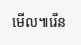មើល៕រើន